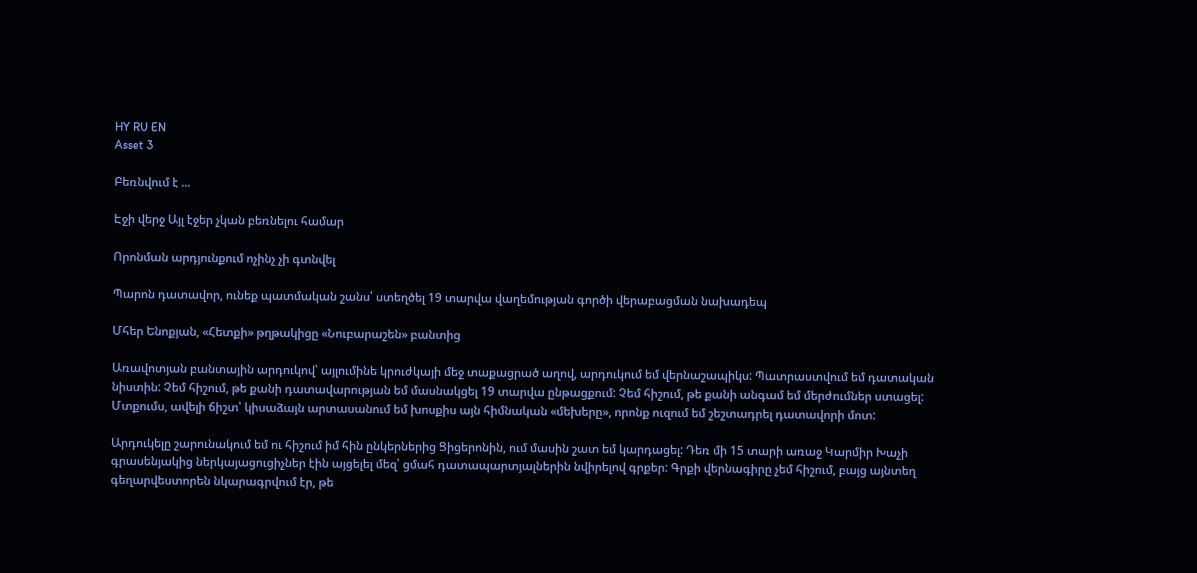HY RU EN
Asset 3

Բեռնվում է ...

Էջի վերջ Այլ էջեր չկան բեռնելու համար

Որոնման արդյունքում ոչինչ չի գտնվել

Պարոն դատավոր, ունեք պատմական շանս՝ ստեղծել 19 տարվա վաղեմության գործի վերաբացման նախադեպ

Մհեր Ենոքյան, «Հետքի» թղթակիցը «Նուբարաշեն» բանտից

Առավոտյան բանտային արդուկով՝ այլումինե կրուժկայի մեջ տաքացրած աղով, արդուկում եմ վերնաշապիկս: Պատրաստվում եմ դատական նիստին: Չեմ հիշում, թե քանի դատավարության եմ մասնակցել 19 տարվա ընթացքում: Չեմ հիշում, թե քանի անգամ եմ մերժումներ ստացել: Մտքումս, ավելի ճիշտ՝ կիսաձայն արտասանում եմ խոսքիս այն հիմնական «մեխերը», որոնք ուզում եմ շեշտադրել դատավորի մոտ:

Արդուկելը շարունակում եմ ու հիշում իմ հին ընկերներից Ցիցերոնին, ում մասին շատ եմ կարդացել: Դեռ մի 15 տարի առաջ Կարմիր Խաչի գրասենյակից ներկայացուցիչներ էին այցելել մեզ՝ ցմահ դատապարտյալներին նվիրելով գրքեր: Գրքի վերնագիրը չեմ հիշում, բայց այնտեղ գեղարվեստորեն նկարագրվում էր, թե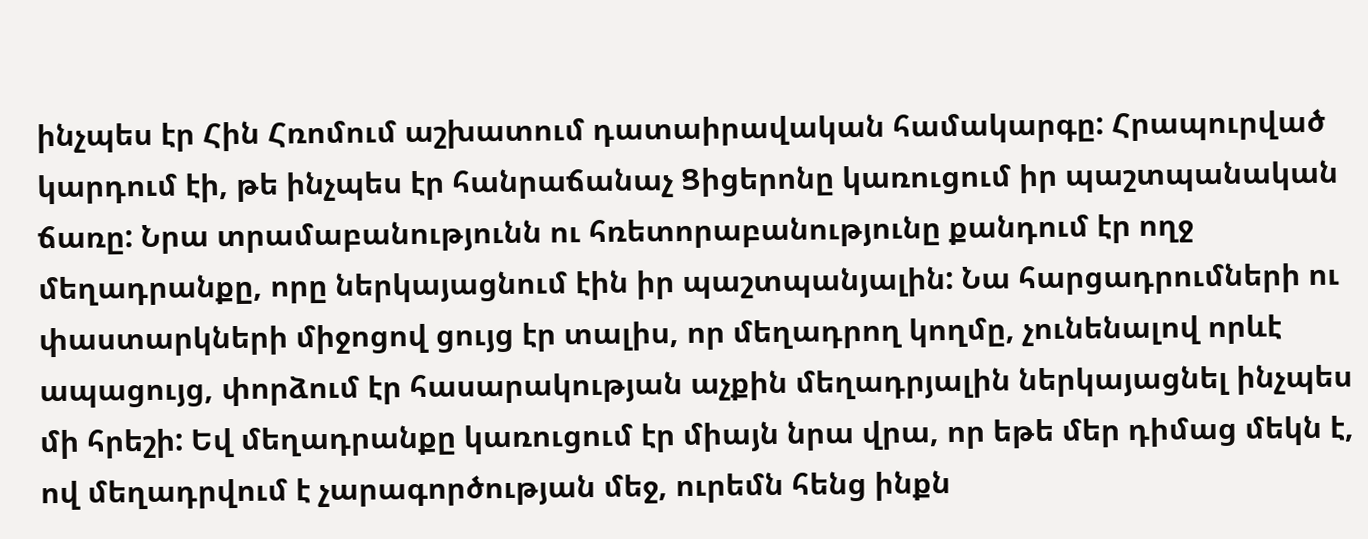ինչպես էր Հին Հռոմում աշխատում դատաիրավական համակարգը: Հրապուրված կարդում էի, թե ինչպես էր հանրաճանաչ Ցիցերոնը կառուցում իր պաշտպանական ճառը: Նրա տրամաբանությունն ու հռետորաբանությունը քանդում էր ողջ մեղադրանքը, որը ներկայացնում էին իր պաշտպանյալին: Նա հարցադրումների ու փաստարկների միջոցով ցույց էր տալիս, որ մեղադրող կողմը, չունենալով որևէ ապացույց, փորձում էր հասարակության աչքին մեղադրյալին ներկայացնել ինչպես մի հրեշի: Եվ մեղադրանքը կառուցում էր միայն նրա վրա, որ եթե մեր դիմաց մեկն է, ով մեղադրվում է չարագործության մեջ, ուրեմն հենց ինքն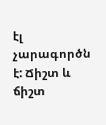էլ չարագործն է: Ճիշտ և ճիշտ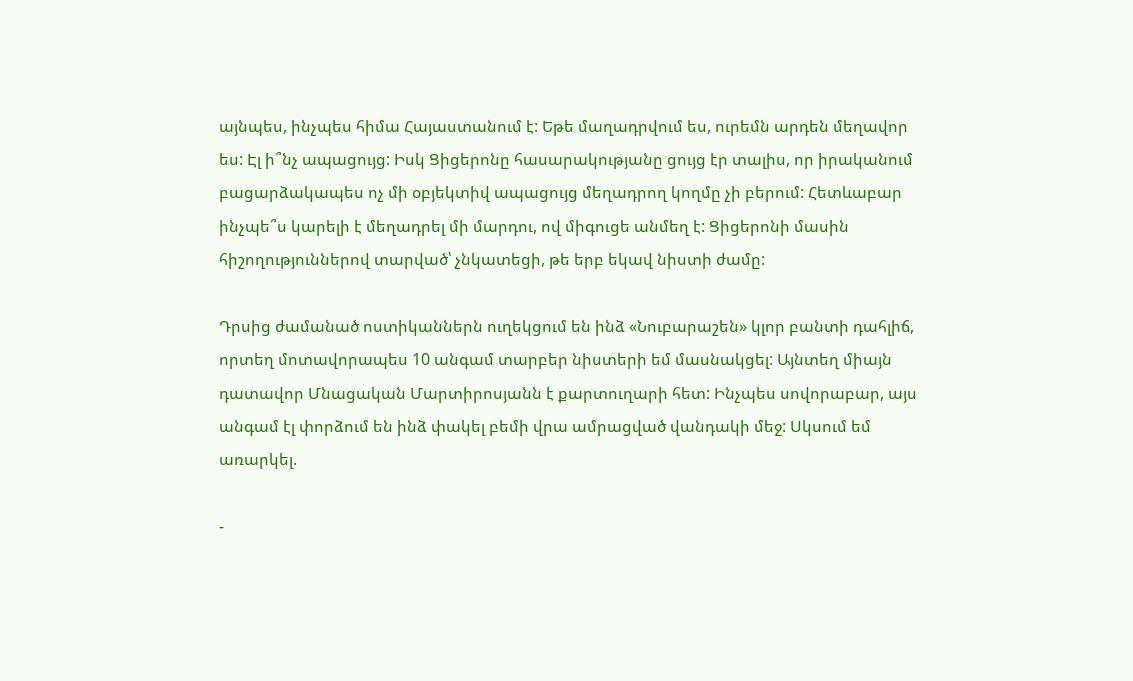այնպես, ինչպես հիմա Հայաստանում է: Եթե մաղադրվում ես, ուրեմն արդեն մեղավոր ես: Էլ ի՞նչ ապացույց: Իսկ Ցիցերոնը հասարակությանը ցույց էր տալիս, որ իրականում բացարձակապես ոչ մի օբյեկտիվ ապացույց մեղադրող կողմը չի բերում: Հետևաբար ինչպե՞ս կարելի է մեղադրել մի մարդու, ով միգուցե անմեղ է: Ցիցերոնի մասին հիշողություններով տարված՝ չնկատեցի, թե երբ եկավ նիստի ժամը:

Դրսից ժամանած ոստիկաններն ուղեկցում են ինձ «Նուբարաշեն» կլոր բանտի դահլիճ, որտեղ մոտավորապես 10 անգամ տարբեր նիստերի եմ մասնակցել: Այնտեղ միայն դատավոր Մնացական Մարտիրոսյանն է քարտուղարի հետ: Ինչպես սովորաբար, այս անգամ էլ փորձում են ինձ փակել բեմի վրա ամրացված վանդակի մեջ: Սկսում եմ առարկել.

-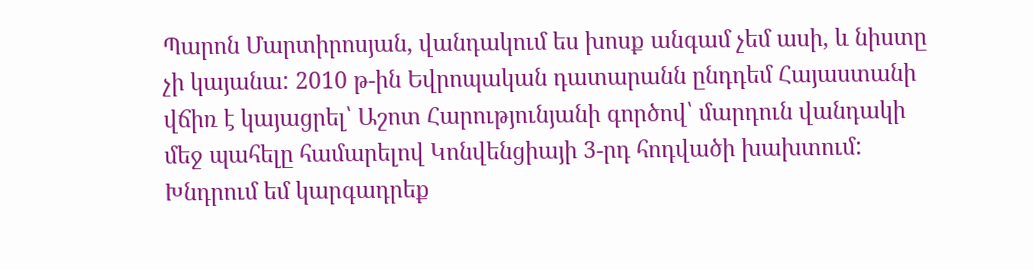Պարոն Մարտիրոսյան, վանդակում ես խոսք անգամ չեմ ասի, և նիստը չի կայանա: 2010 թ-ին Եվրոպական դատարանն ընդդեմ Հայաստանի վճիռ է կայացրել՝ Աշոտ Հարությունյանի գործով՝ մարդուն վանդակի մեջ պահելը համարելով Կոնվենցիայի 3-րդ հոդվածի խախտում: Խնդրում եմ կարգադրեք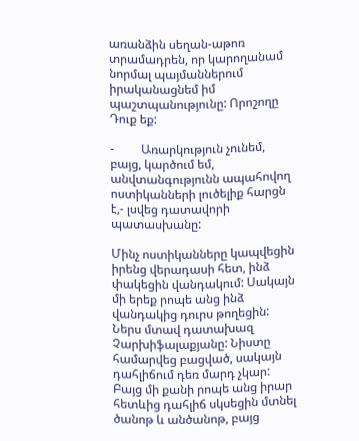առանձին սեղան-աթոռ տրամադրեն, որ կարողանամ նորմալ պայմաններում իրականացնեմ իմ պաշտպանությունը: Որոշողը Դուք եք:

-         Առարկություն չունեմ, բայց, կարծում եմ, անվտանգությունն ապահովող ոստիկանների լուծելիք հարցն է,- լսվեց դատավորի պատասխանը:

Մինչ ոստիկանները կապվեցին իրենց վերադասի հետ, ինձ փակեցին վանդակում: Սակայն մի երեք րոպե անց ինձ վանդակից դուրս թողեցին: Ներս մտավ դատախազ Չարխիֆալաքյանը: Նիստը համարվեց բացված, սակայն դահլիճում դեռ մարդ չկար: Բայց մի քանի րոպե անց իրար հետևից դահլիճ սկսեցին մտնել ծանոթ և անծանոթ, բայց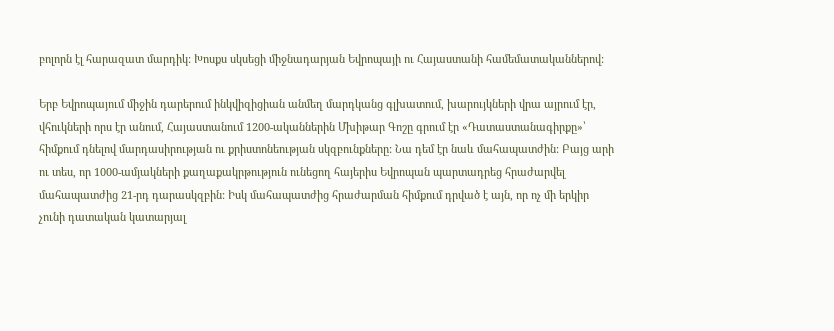բոլորն էլ հարազատ մարդիկ: Խոսքս սկսեցի միջնադարյան Եվրոպայի ու Հայաստանի համեմատականներով:

Երբ Եվրոպայում միջին դարերում ինկվիզիցիան անմեղ մարդկանց գլխատում, խարույկների վրա այրում էր, վհուկների որս էր անում, Հայաստանում 1200-ականներին Մխիթար Գոշը գրում էր «Դատաստանագիրքը»՝ հիմքում դնելով մարդասիրության ու քրիստոնեության սկզբունքները: Նա դեմ էր նաև մահապատժին: Բայց արի ու տես, որ 1000-ամյակների քաղաքակրթություն ունեցող հայերիս Եվրոպան պարտադրեց հրաժարվել մահապատժից 21-րդ դարասկզբին: Իսկ մահապատժից հրաժարման հիմքում դրված է այն, որ ոչ մի երկիր չունի դատական կատարյալ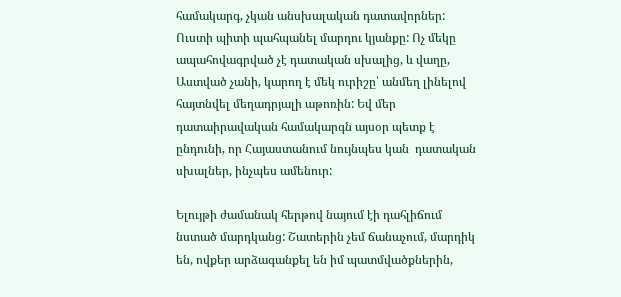համակարգ, չկան անսխալական դատավորներ: Ուստի պիտի պահպանել մարդու կյանքը: Ոչ մեկը ապահովագրված չէ դատական սխալից, և վաղը, Աստված չանի, կարող է մեկ ուրիշը՝ անմեղ լինելով հայտնվել մեղադրյալի աթոռին: Եվ մեր դատաիրավական համակարգն այսօր պետք է ընդունի, որ Հայաստանում նույնպես կան  դատական սխալներ, ինչպես ամենուր:

Ելույթի ժամանակ հերթով նայում էի դահլիճում նստած մարդկանց: Շատերին չեմ ճանաչում, մարդիկ են, ովքեր արձագանքել են իմ պատմվածքներին,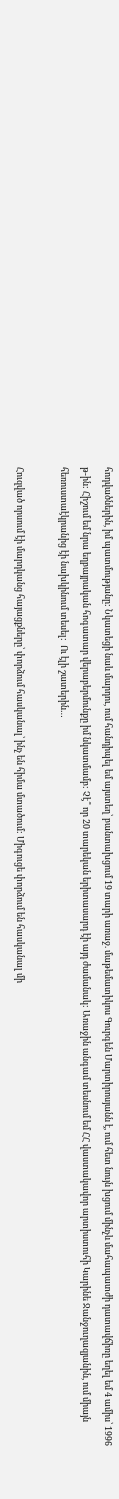հոդվածներին, իմ պատմությանը: Նկատեցի նաև մարդու, ում հանդիպել եմ այստեղ՝ բանտախցում 19 տարի առաջ. մաթեմատիկոս Գուրգեն Մարտիրոսյանն է, ում հետ նույն խցում մինչև մահապատժի դատավճիռը եղել եմ 4 ամիս՝ 1996 թ-ին: Հիշում եմ նրա եղբայրական հոգատար վերաբերմունքը իմ նկատմամբ: Չէ՞ որ 20 տարեկան երիտասարդ էի այդ ժամանակ: Առաջին անգամ տեսնում եմ ՀՀ վաստակավոր արտիստուհի Կարինե Ջանջուղազյանին, ում միայն հեռուստաէկրանից էի նախկինում տեսել:  Ու էլի շատերին…

Հուզված որսում էի մարդկանց հայացքները՝ փորձում հասկանալ՝ ինչ են հիմա մտածում: Միգուցե փորձում են հասկանալ մի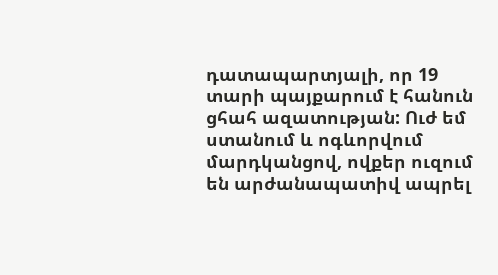դատապարտյալի, որ 19 տարի պայքարում է հանուն ցհահ ազատության: Ուժ եմ ստանում և ոգևորվում մարդկանցով, ովքեր ուզում են արժանապատիվ ապրել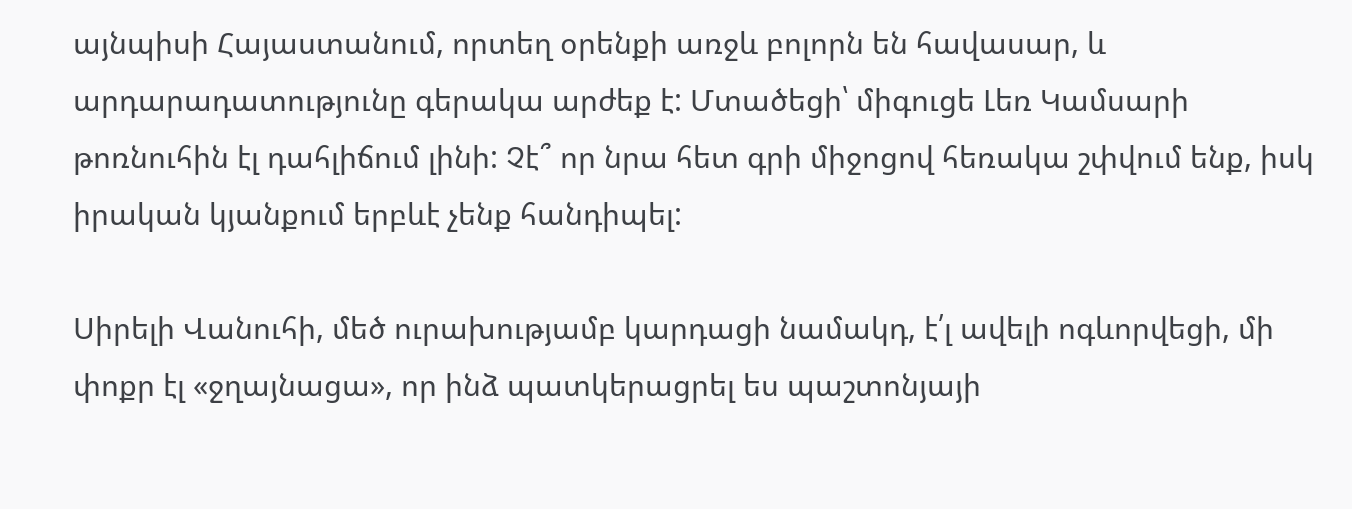այնպիսի Հայաստանում, որտեղ օրենքի առջև բոլորն են հավասար, և արդարադատությունը գերակա արժեք է: Մտածեցի՝ միգուցե Լեռ Կամսարի թոռնուհին էլ դահլիճում լինի: Չէ՞ որ նրա հետ գրի միջոցով հեռակա շփվում ենք, իսկ իրական կյանքում երբևէ չենք հանդիպել:

Սիրելի Վանուհի, մեծ ուրախությամբ կարդացի նամակդ, է՛լ ավելի ոգևորվեցի, մի փոքր էլ «ջղայնացա», որ ինձ պատկերացրել ես պաշտոնյայի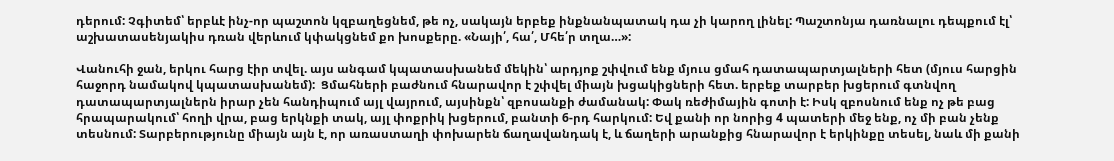դերում: Չգիտեմ՝ երբևէ ինչ-որ պաշտոն կզբաղեցնեմ, թե ոչ, սակայն երբեք ինքնանպատակ դա չի կարող լինել: Պաշտոնյա դառնալու դեպքում էլ՝ աշխատասենյակիս դռան վերևում կփակցնեմ քո խոսքերը. «Նայի՛, հա՛, Մհե՛ր տղա…»:

Վանուհի ջան, երկու հարց էիր տվել. այս անգամ կպատասխանեմ մեկին՝ արդյոք շփվում ենք մյուս ցմահ դատապարտյալների հետ (մյուս հարցին հաջորդ նամակով կպատասխանեմ):  Ցմահների բաժնում հնարավոր է շփվել միայն խցակիցների հետ. երբեք տարբեր խցերում գտնվող դատապարտյալներն իրար չեն հանդիպում այլ վայրում, այսինքն՝ զբոսանքի ժամանակ: Փակ ռեժիմային գոտի է: Իսկ զբոսնում ենք ոչ թե բաց հրապարակում՝ հողի վրա, բաց երկնքի տակ, այլ փոքրիկ խցերում, բանտի 6-րդ հարկում: Եվ քանի որ նորից 4 պատերի մեջ ենք, ոչ մի բան չենք տեսնում: Տարբերությունը միայն այն է, որ առաստաղի փոխարեն ճաղավանդակ է, և ճաղերի արանքից հնարավոր է երկինքը տեսել, նաև մի քանի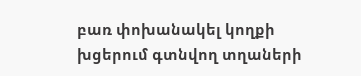բառ փոխանակել կողքի խցերում գտնվող տղաների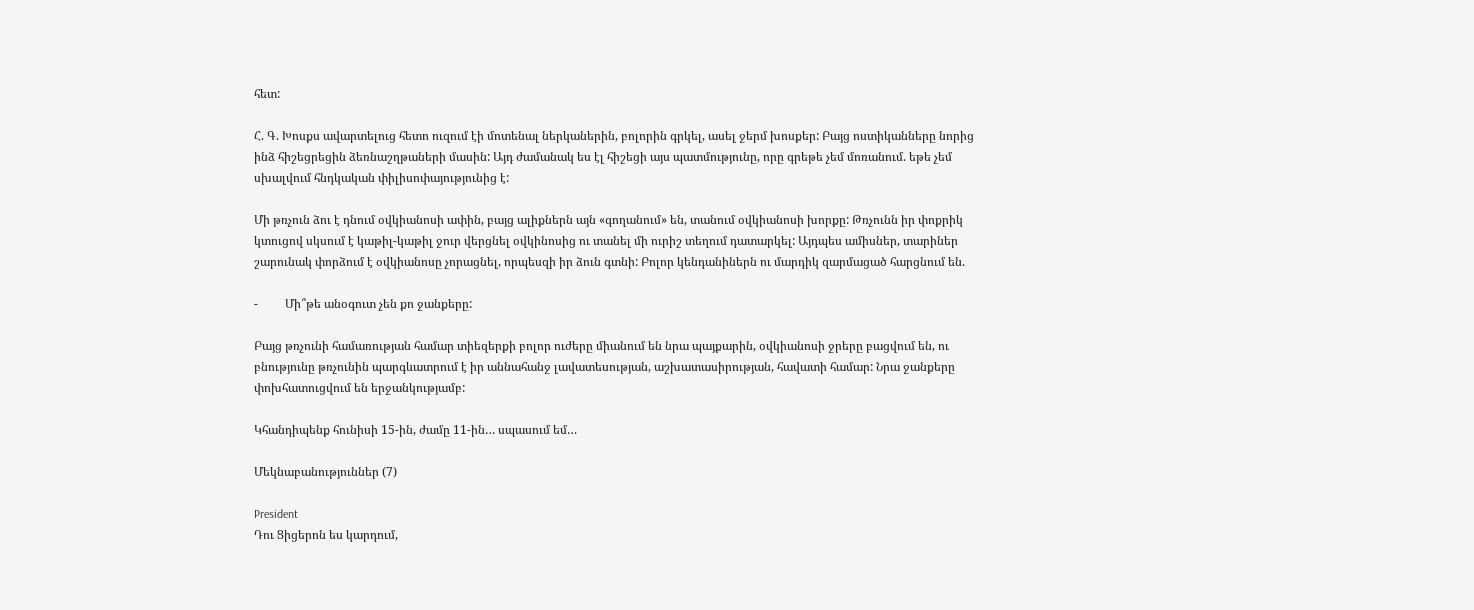հետ:

Հ. Գ. Խոսքս ավարտելուց հետո ուզում էի մոտենալ ներկաներին, բոլորին գրկել, ասել ջերմ խոսքեր: Բայց ոստիկանները նորից ինձ հիշեցրեցին ձեռնաշղթաների մասին: Այդ ժամանակ ես էլ հիշեցի այս պատմությունը, որը գրեթե չեմ մոռանում. եթե չեմ սխալվում հնդկական փիլիսոփայությունից է:

Մի թռչուն ձու է դնում օվկիանոսի ափին, բայց ալիքներն այն «գողանում» են, տանում օվկիանոսի խորքը: Թռչունն իր փոքրիկ կտուցով սկսում է կաթիլ-կաթիլ ջուր վերցնել օվկինոսից ու տանել մի ուրիշ տեղում դատարկել: Այդպես ամիսներ, տարիներ շարունակ փորձում է օվկիանոսը չորացնել, որպեսզի իր ձուն գտնի: Բոլոր կենդանիներն ու մարդիկ զարմացած հարցնում են.

-         Մի՞թե անօգուտ չեն քո ջանքերը:

Բայց թռչունի համառության համար տիեզերքի բոլոր ուժերը միանում են նրա պայքարին, օվկիանոսի ջրերը բացվում են, ու բնությունը թռչունին պարգևատրում է իր աննահանջ լավատեսության, աշխատասիրության, հավատի համար: Նրա ջանքերը փոխհատուցվում են երջանկությամբ:

Կհանդիպենք հունիսի 15-ին, ժամը 11-ին… սպասում եմ…

Մեկնաբանություններ (7)

President
Դու Ցիցերոն ես կարդում,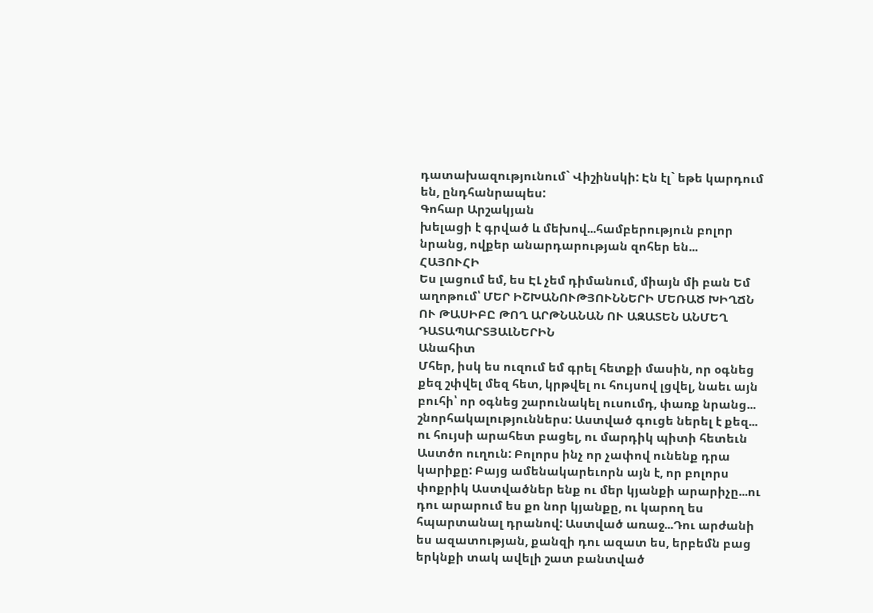դատախազությունում` Վիշինսկի: Էն էլ` եթե կարդում են, ընդհանրապես:
Գոհար Արշակյան
խելացի է գրված և մեխով...համբերություն բոլոր նրանց, ովքեր անարդարության զոհեր են...
ՀԱՅՈՒՀԻ
Ես լացում եմ, ես ԷԼ չեմ դիմանում, միայն մի բան Եմ աղոթում՝ ՄԵՐ ԻՇԽԱՆՈՒԹՅՈՒՆՆԵՐԻ ՄԵՌԱԾ ԽԻՂՃՆ ՈՒ ԹԱՍԻԲԸ ԹՈՂ ԱՐԹՆԱՆԱՆ ՈՒ ԱԶԱՏԵՆ ԱՆՄԵՂ ԴԱՏԱՊԱՐՏՅԱԼՆԵՐԻՆ
Անահիտ
Մհեր, իսկ ես ուզում եմ գրել հետքի մասին, որ օգնեց քեզ շփվել մեզ հետ, կրթվել ու հույսով լցվել, նաեւ այն բուհի՝ որ օգնեց շարունակել ուսումդ, փառք նրանց... շնորհակալություններս: Աստված գուցե ներել է քեզ... ու հույսի արահետ բացել, ու մարդիկ պիտի հետեւն Աստծո ուղուն: Բոլորս ինչ որ չափով ունենք դրա կարիքը: Բայց ամենակարեւորն այն է, որ բոլորս փոքրիկ Աստվածներ ենք ու մեր կյանքի արարիչը...ու դու արարում ես քո նոր կյանքը, ու կարող ես հպարտանալ դրանով: Աստված առաջ...Դու արժանի ես ազատության, քանզի դու ազատ ես, երբեմն բաց երկնքի տակ ավելի շատ բանտված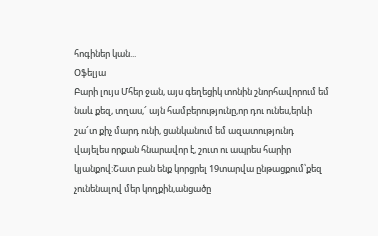հոգիներ կան...
Օֆելյա
Բարի լույս Մհեր ջան, այս գեղեցիկ տոնին շնորհավորում եմ նաև քեզ, տղաս,՜ այն համբերությունը,որ դու ունես,երևի շա՜տ քիչ մարդ ունի, ցանկանում եմ ազատությունդ վայելես որքան հնարավոր է, շուտ ու ապրես հարիր կյանքով:Շատ բան ենք կորցրել 19տարվա ընթացքում՝քեզ չունենալով մեր կողքին,անցածը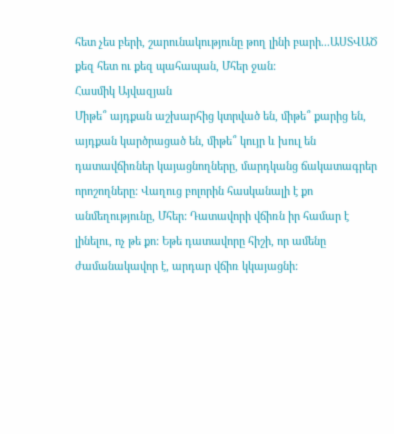հետ չես բերի, շարունակությունը թող լինի բարի...ԱՍՏՎԱԾ քեզ հետ ու քեզ պահապան, Մհեր ջան:
Հասմիկ Այվազյան
Միթե՞ այդքան աշխարհից կտրված են, միթե՞ քարից են, այդքան կարծրացած են, միթե՞ կույր և խուլ են դատավճիռներ կայացնողները, մարդկանց ճակատագրեր որոշողները: Վաղուց բոլորին հասկանալի է քո անմեղությունը, Մհեր: Դատավորի վճիռն իր համար է լինելու, ոչ թե քո: Եթե դատավորը հիշի, որ ամենը ժամանակավոր է, արդար վճիռ կկայացնի: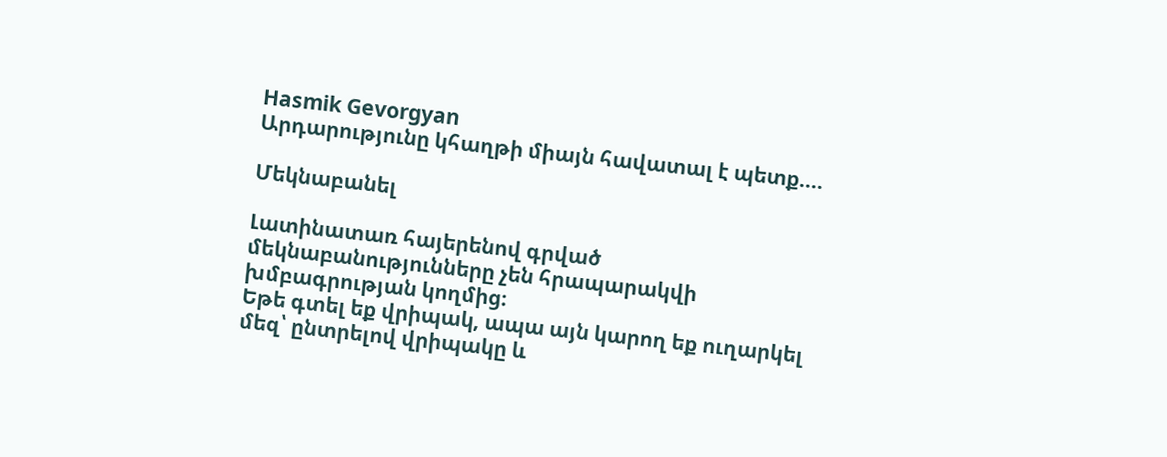Hasmik Gevorgyan
Արդարությունը կհաղթի միայն հավատալ է պետք....

Մեկնաբանել

Լատինատառ հայերենով գրված մեկնաբանությունները չեն հրապարակվի խմբագրության կողմից։
Եթե գտել եք վրիպակ, ապա այն կարող եք ուղարկել մեզ՝ ընտրելով վրիպակը և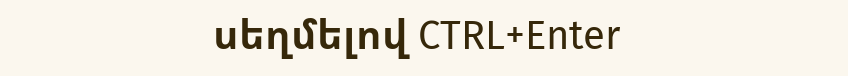սեղմելով CTRL+Enter